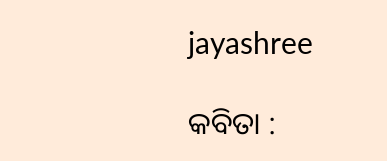jayashree

କବିତା :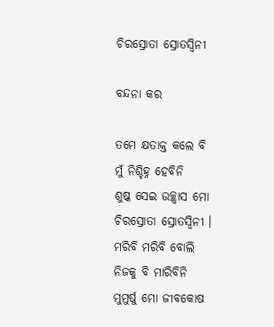ଚିରସ୍ରୋତା ସ୍ରୋତସ୍ୱିନୀ

ବନ୍ଦନା କର

ତମେ କ୍ଷତାକ୍ତ କଲେ ବି
ମୁଁ ନିଶ୍ଚିହ୍ନ ହେବିନି
ଶୁଷ୍କ ସେଇ ଉଚ୍ଛ୍ୱାସ ମୋ
ଚିରସ୍ରୋତା ସ୍ରୋତସ୍ୱିନୀ ।
ମରିବି ମରିବି ବୋଲି
ନିଜକୁ ବି ମାରିବିନି
ମୁମୁର୍ଷୁ ମୋ ଜୀବକୋଷ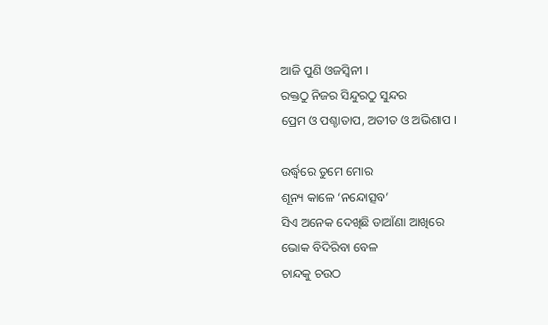ଆଜି ପୁଣି ଓଜସ୍ୱିନୀ ।
ରକ୍ତଠୁ ନିଜର ସିନ୍ଦୁରଠୁ ସୁନ୍ଦର
ପ୍ରେମ ଓ ପଶ୍ଚାତାପ, ଅତୀତ ଓ ଅଭିଶାପ ।

ଉର୍ଦ୍ଧ୍ବରେ ତୁମେ ମୋର
ଶୂନ୍ୟ କାଳେ ‘ନନ୍ଦୋତ୍ସବ’
ସିଏ ଅନେକ ଦେଖିଛି ଡାଆଁଣା ଆଖିରେ
ଭୋକ ବିଦିରିବା ବେଳ
ଚାନ୍ଦକୁ ଚଉଠ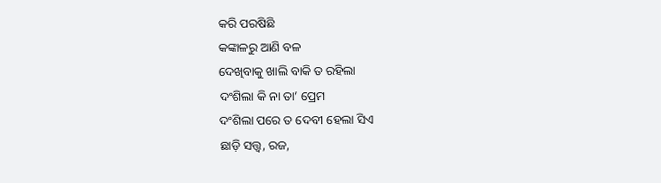କରି ପରଷିଛି
କଙ୍କାଳରୁ ଆଣି ବଳ
ଦେଖିବାକୁ ଖାଲି ବାକି ତ ରହିଲା
ଦଂଶିଲା କି ନା ତା’ ପ୍ରେମ
ଦଂଶିଲା ପରେ ତ ଦେବୀ ହେଲା ସିଏ
ଛାଡ଼ି ସତ୍ତ୍ୱ, ରଜ,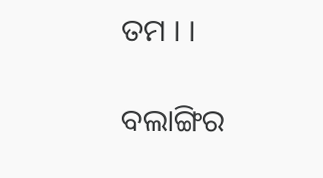ତମ । ।

ବଲାଙ୍ଗିର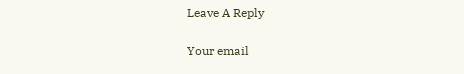Leave A Reply

Your email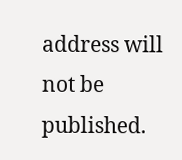address will not be published.